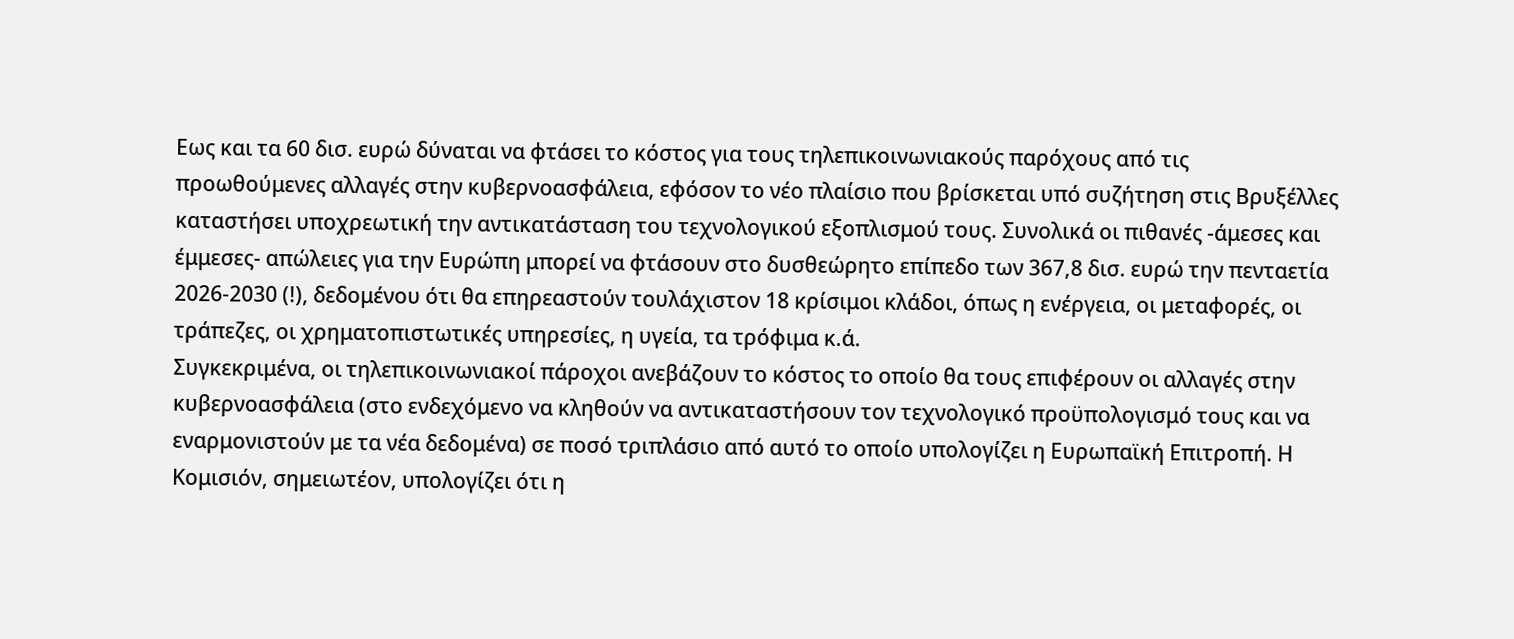Εως και τα 60 δισ. ευρώ δύναται να φτάσει το κόστος για τους τηλεπικοινωνιακούς παρόχους από τις προωθούμενες αλλαγές στην κυβερνοασφάλεια, εφόσον το νέο πλαίσιο που βρίσκεται υπό συζήτηση στις Βρυξέλλες καταστήσει υποχρεωτική την αντικατάσταση του τεχνολογικού εξοπλισμού τους. Συνολικά οι πιθανές -άμεσες και έμμεσες- απώλειες για την Ευρώπη μπορεί να φτάσουν στο δυσθεώρητο επίπεδο των 367,8 δισ. ευρώ την πενταετία 2026-2030 (!), δεδομένου ότι θα επηρεαστούν τουλάχιστον 18 κρίσιμοι κλάδοι, όπως η ενέργεια, οι μεταφορές, οι τράπεζες, οι χρηματοπιστωτικές υπηρεσίες, η υγεία, τα τρόφιμα κ.ά.
Συγκεκριμένα, οι τηλεπικοινωνιακοί πάροχοι ανεβάζουν το κόστος το οποίο θα τους επιφέρουν οι αλλαγές στην κυβερνοασφάλεια (στο ενδεχόμενο να κληθούν να αντικαταστήσουν τον τεχνολογικό προϋπολογισμό τους και να εναρμονιστούν με τα νέα δεδομένα) σε ποσό τριπλάσιο από αυτό το οποίο υπολογίζει η Ευρωπαϊκή Επιτροπή. Η Κομισιόν, σημειωτέον, υπολογίζει ότι η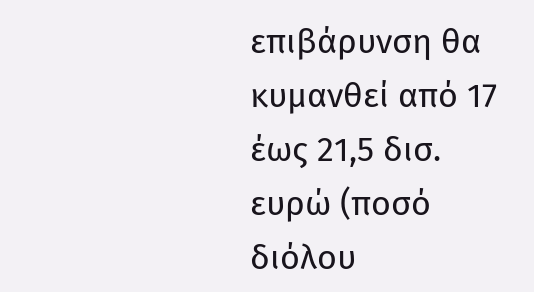επιβάρυνση θα κυμανθεί από 17 έως 21,5 δισ. ευρώ (ποσό διόλου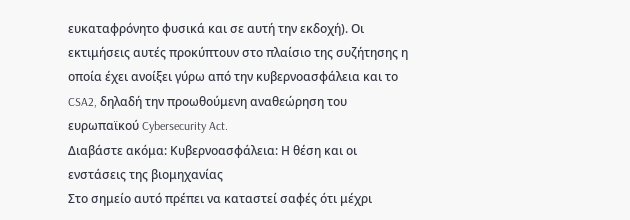ευκαταφρόνητο φυσικά και σε αυτή την εκδοχή). Οι εκτιμήσεις αυτές προκύπτουν στο πλαίσιο της συζήτησης η οποία έχει ανοίξει γύρω από την κυβερνοασφάλεια και το CSA2, δηλαδή την προωθούμενη αναθεώρηση του ευρωπαϊκού Cybersecurity Act.
Διαβάστε ακόμα: Κυβερνοασφάλεια: Η θέση και οι ενστάσεις της βιομηχανίας
Στο σημείο αυτό πρέπει να καταστεί σαφές ότι μέχρι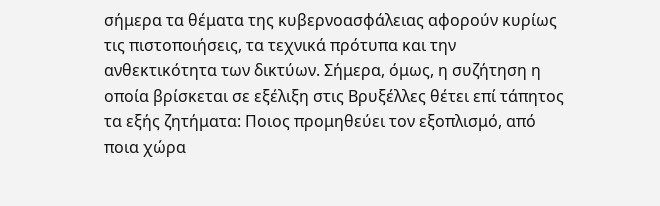σήμερα τα θέματα της κυβερνοασφάλειας αφορούν κυρίως τις πιστοποιήσεις, τα τεχνικά πρότυπα και την ανθεκτικότητα των δικτύων. Σήμερα, όμως, η συζήτηση η οποία βρίσκεται σε εξέλιξη στις Βρυξέλλες θέτει επί τάπητος τα εξής ζητήματα: Ποιος προμηθεύει τον εξοπλισμό, από ποια χώρα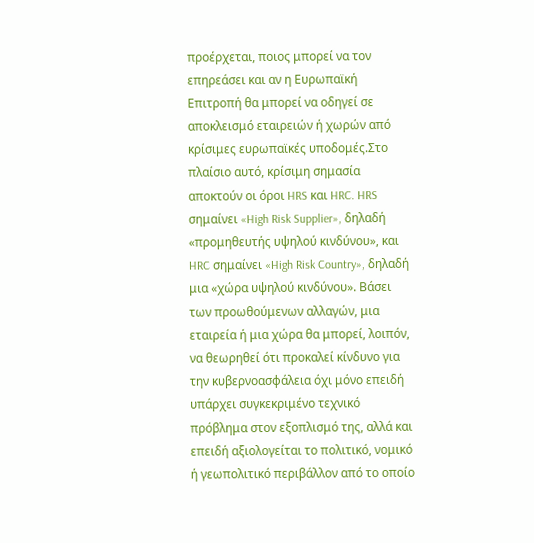προέρχεται, ποιος μπορεί να τον επηρεάσει και αν η Ευρωπαϊκή Επιτροπή θα μπορεί να οδηγεί σε αποκλεισμό εταιρειών ή χωρών από κρίσιμες ευρωπαϊκές υποδομές.Στο πλαίσιο αυτό, κρίσιμη σημασία αποκτούν οι όροι HRS και HRC. HRS σημαίνει «High Risk Supplier», δηλαδή «προμηθευτής υψηλού κινδύνου», και HRC σημαίνει «High Risk Country», δηλαδή μια «χώρα υψηλού κινδύνου». Βάσει των προωθούμενων αλλαγών, μια εταιρεία ή μια χώρα θα μπορεί, λοιπόν, να θεωρηθεί ότι προκαλεί κίνδυνο για την κυβερνοασφάλεια όχι μόνο επειδή υπάρχει συγκεκριμένο τεχνικό πρόβλημα στον εξοπλισμό της, αλλά και επειδή αξιολογείται το πολιτικό, νομικό ή γεωπολιτικό περιβάλλον από το οποίο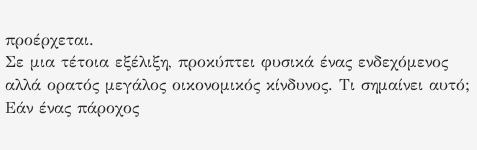προέρχεται.
Σε μια τέτοια εξέλιξη, προκύπτει φυσικά ένας ενδεχόμενος αλλά ορατός μεγάλος οικονομικός κίνδυνος. Τι σημαίνει αυτό; Εάν ένας πάροχος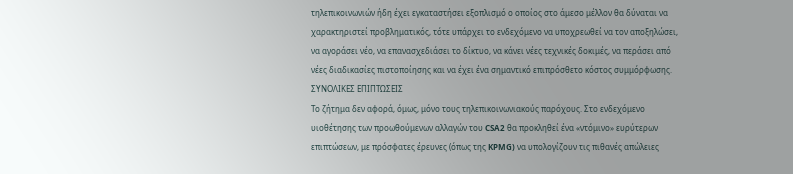τηλεπικοινωνιών ήδη έχει εγκαταστήσει εξοπλισμό ο οποίος στο άμεσο μέλλον θα δύναται να χαρακτηριστεί προβληματικός, τότε υπάρχει το ενδεχόμενο να υποχρεωθεί να τον αποξηλώσει, να αγοράσει νέο, να επανασχεδιάσει το δίκτυο, να κάνει νέες τεχνικές δοκιμές, να περάσει από νέες διαδικασίες πιστοποίησης και να έχει ένα σημαντικό επιπρόσθετο κόστος συμμόρφωσης.
ΣΥΝΟΛΙΚΕΣ ΕΠΙΠΤΩΣΕΙΣ
Το ζήτημα δεν αφορά, όμως, μόνο τους τηλεπικοινωνιακούς παρόχους. Στο ενδεχόμενο υιοθέτησης των προωθούμενων αλλαγών του CSA2 θα προκληθεί ένα «ντόμινο» ευρύτερων επιπτώσεων, με πρόσφατες έρευνες (όπως της KPMG) να υπολογίζουν τις πιθανές απώλειες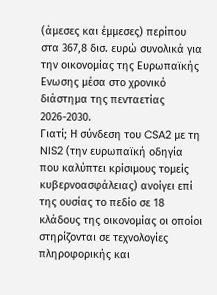(άμεσες και έμμεσες) περίπου στα 367,8 δισ. ευρώ συνολικά για την οικονομίας της Ευρωπαϊκής Ενωσης μέσα στο χρονικό διάστημα της πενταετίας 2026-2030.
Γιατί; Η σύνδεση του CSA2 με τη NIS2 (την ευρωπαϊκή οδηγία που καλύπτει κρίσιμους τομείς κυβερνοασφάλειας) ανοίγει επί της ουσίας το πεδίο σε 18 κλάδους της οικονομίας οι οποίοι στηρίζονται σε τεχνολογίες πληροφορικής και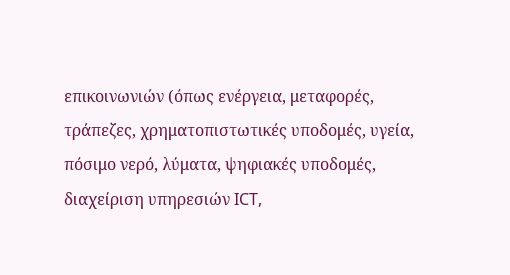επικοινωνιών (όπως ενέργεια, μεταφορές, τράπεζες, χρηματοπιστωτικές υποδομές, υγεία, πόσιμο νερό, λύματα, ψηφιακές υποδομές, διαχείριση υπηρεσιών ICT,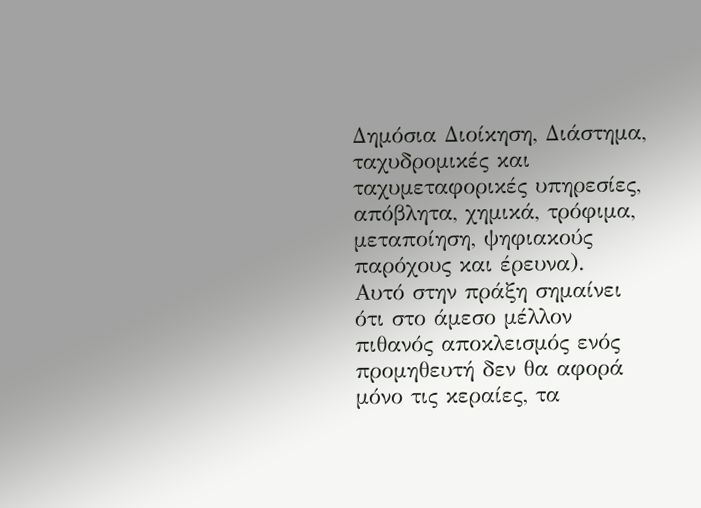Δημόσια Διοίκηση, Διάστημα, ταχυδρομικές και ταχυμεταφορικές υπηρεσίες, απόβλητα, χημικά, τρόφιμα, μεταποίηση, ψηφιακούς παρόχους και έρευνα).
Αυτό στην πράξη σημαίνει ότι στο άμεσο μέλλον πιθανός αποκλεισμός ενός προμηθευτή δεν θα αφορά μόνο τις κεραίες, τα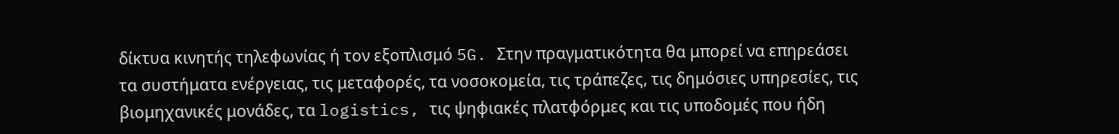δίκτυα κινητής τηλεφωνίας ή τον εξοπλισμό 5G. Στην πραγματικότητα θα μπορεί να επηρεάσει τα συστήματα ενέργειας, τις μεταφορές, τα νοσοκομεία, τις τράπεζες, τις δημόσιες υπηρεσίες, τις βιομηχανικές μονάδες, τα logistics, τις ψηφιακές πλατφόρμες και τις υποδομές που ήδη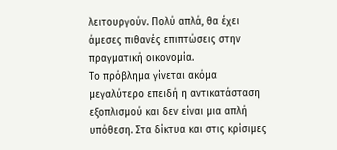λειτουργούν. Πολύ απλά, θα έχει άμεσες πιθανές επιπτώσεις στην πραγματική οικονομία.
Το πρόβλημα γίνεται ακόμα μεγαλύτερο επειδή η αντικατάσταση εξοπλισμού και δεν είναι μια απλή υπόθεση. Στα δίκτυα και στις κρίσιμες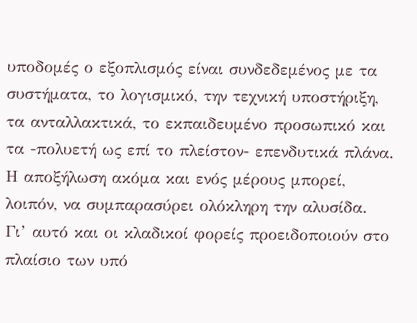υποδομές ο εξοπλισμός είναι συνδεδεμένος με τα συστήματα, το λογισμικό, την τεχνική υποστήριξη, τα ανταλλακτικά, το εκπαιδευμένο προσωπικό και τα -πολυετή ως επί το πλείστον- επενδυτικά πλάνα. Η αποξήλωση ακόμα και ενός μέρους μπορεί, λοιπόν, να συμπαρασύρει ολόκληρη την αλυσίδα.
Γι’ αυτό και οι κλαδικοί φορείς προειδοποιούν στο πλαίσιο των υπό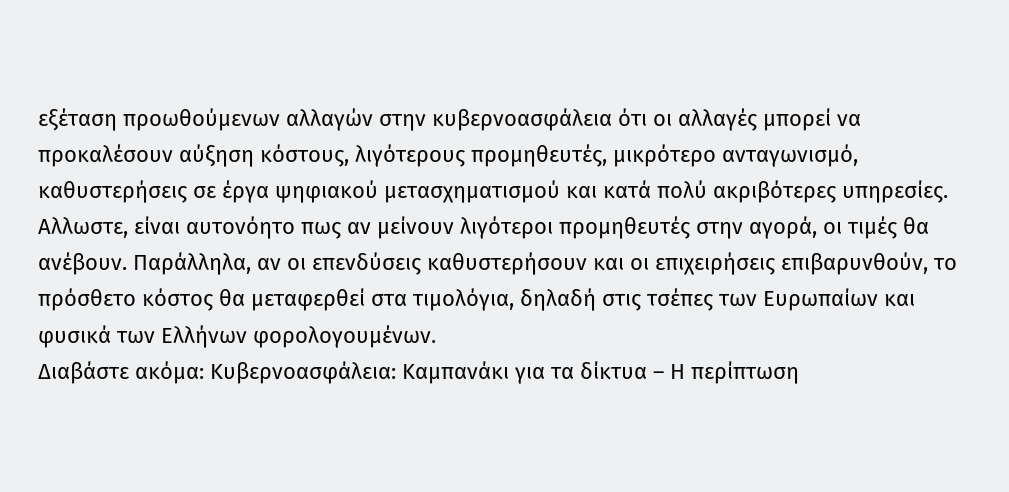εξέταση προωθούμενων αλλαγών στην κυβερνοασφάλεια ότι οι αλλαγές μπορεί να προκαλέσουν αύξηση κόστους, λιγότερους προμηθευτές, μικρότερο ανταγωνισμό, καθυστερήσεις σε έργα ψηφιακού μετασχηματισμού και κατά πολύ ακριβότερες υπηρεσίες. Αλλωστε, είναι αυτονόητο πως αν μείνουν λιγότεροι προμηθευτές στην αγορά, οι τιμές θα ανέβουν. Παράλληλα, αν οι επενδύσεις καθυστερήσουν και οι επιχειρήσεις επιβαρυνθούν, το πρόσθετο κόστος θα μεταφερθεί στα τιμολόγια, δηλαδή στις τσέπες των Ευρωπαίων και φυσικά των Ελλήνων φορολογουμένων.
Διαβάστε ακόμα: Κυβερνοασφάλεια: Καμπανάκι για τα δίκτυα – Η περίπτωση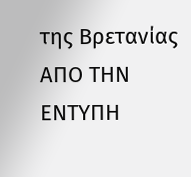της Βρετανίας
ΑΠΟ ΤΗΝ ΕΝΤΥΠΗ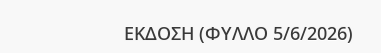ΕΚΔΟΣΗ (ΦΥΛΛΟ 5/6/2026)